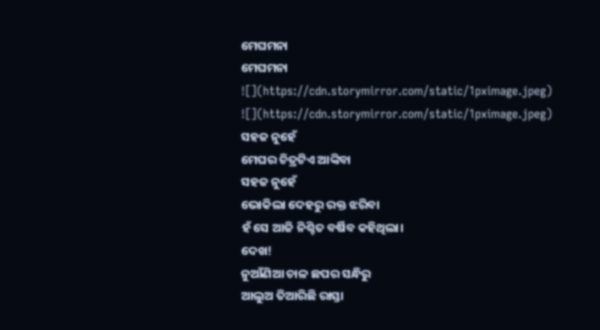ମେଘମନା
ମେଘମନା
![](https://cdn.storymirror.com/static/1pximage.jpeg)
![](https://cdn.storymirror.com/static/1pximage.jpeg)
ସହଜ ନୁହେଁ
ମେଘର ଚିତ୍ରଟିଏ ଆଙ୍କିବା
ସହଜ ନୁହେଁ
ଭୋକିଲା ଦେହରୁ ରକ୍ତ ଝରିବା
ହଁ ସେ ଆଜି ନିଶ୍ଚିତ ବର୍ଷିବ କହିଥିଲା।
ଦେଖ!
ନୁଆଁଣିଆ ଚାଳ ଛପର ସନ୍ଧିରୁ
ଆଲୁଅ ତିଆରିଛି ରାସ୍ତା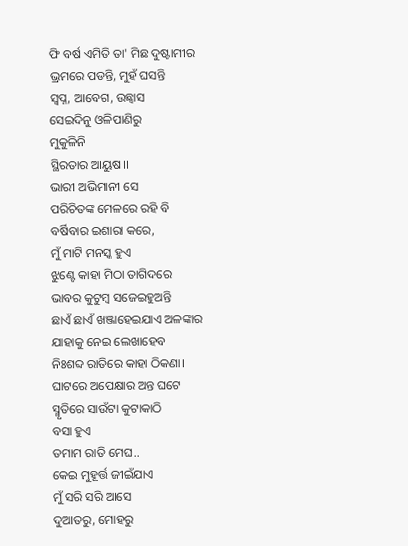ଫି ବର୍ଷ ଏମିତି ତା' ମିଛ ଦୁଷ୍ଟାମୀର
ଭ୍ରମରେ ପଡନ୍ତି, ମୁହଁ ଘସନ୍ତି
ସ୍ବପ୍ନ, ଆବେଗ, ଉଛ୍ୱାସ
ସେଇଦିନୁ ଓଳିପାଣିରୁ
ମୁକୁଳିନି
ସ୍ଥିରତାର ଆୟୁଷ।।
ଭାରୀ ଅଭିମାନୀ ସେ
ପରିଚିତଙ୍କ ମେଳରେ ରହି ବି
ବର୍ଷିବାର ଇଶାରା କରେ,
ମୁଁ ମାଟି ମନସ୍କ ହୁଏ
ଝୁଣ୍ଟେ କାହା ମିଠା ତାଗିଦରେ
ଭାବର କୁଟୁମ୍ବ ସଜେଇହୁଅନ୍ତି
ଛାଏଁ ଛାଏଁ ଖଞ୍ଜାହେଇଯାଏ ଅଳଙ୍କାର
ଯାହାକୁ ନେଇ ଲେଖାହେବ
ନିଃଶବ୍ଦ ରାତିରେ କାହା ଠିକଣା।
ଘାଟରେ ଅପେକ୍ଷାର ଅନ୍ତ ଘଟେ
ସ୍ମୃତିରେ ସାଉଁଟା କୁଟାକାଠି
ବସା ହୁଏ
ତମାମ ରାତି ମେଘ..
କେଇ ମୁହୂର୍ତ୍ତ ଜୀଇଁଯାଏ
ମୁଁ ସରି ସରି ଆସେ
ଦୁଆତରୁ, ମୋହରୁ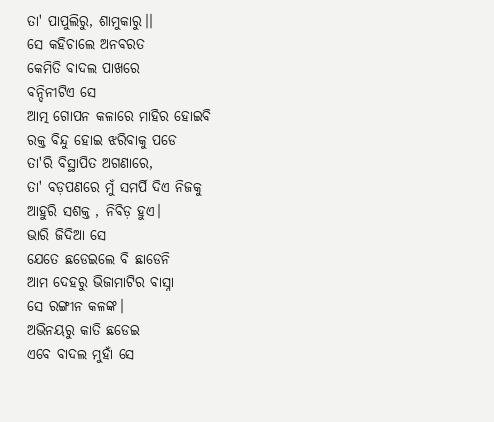ତା' ପାପୁଲିରୁ, ଶାମୁକାରୁ।।
ସେ କହିଚାଲେ ଅନବରତ
କେମିତି ବାଦଲ ପାଖରେ
ବନ୍ଦିନୀଟିଏ ସେ
ଆତ୍ମ ଗୋପନ କଳାରେ ମାହିର ହୋଇବି
ରକ୍ତ ବିନ୍ଦୁ ହୋଇ ଝରିବାକୁ ପଡେ
ତା'ରି ବିସ୍ଥାପିତ ଅଗଣାରେ,
ତା' ବଡ଼ପଣରେ ମୁଁ ସମର୍ପି ଦିଏ ନିଜକୁ
ଆହୁରି ସଶକ୍ତ , ନିବିଡ଼ ହୁଏ।
ଭାରି ଜିଦିଆ ସେ
ଯେତେ ଛଡେଇଲେ ବି ଛାଡେନି
ଆମ ଦେହରୁ ଭିଜାମାଟିର ବାସ୍ନା
ସେ ରଙ୍ଗୀନ କଳଙ୍କ।
ଅଭିନୟରୁ କାତି ଛଡେଇ
ଏବେ ବାଦଲ ମୁହାଁ ସେ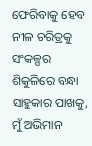ଫେରିବାକୁ ହେବ ନୀଳ ଚରିତ୍ରକୁ
ସଂକଳ୍ପର ଶିକୁଳିରେ ବନ୍ଧା
ସାହୁକାର ପାଖକୁ,
ମୁଁ ଅଭିମାନ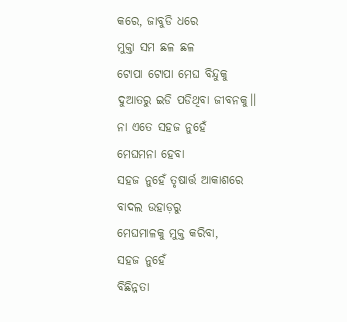କରେ, ଜାବୁଡି ଧରେ
ମୁକ୍ତା ସମ ଛଳ ଛଳ
ଟୋପା ଟୋପା ମେଘ ବିନ୍ଦୁକୁ
ଦୁଆତରୁ ଇଡି ପଡିଥିବା ଜୀବନକୁ।।
ନା ଏତେ ସହଜ ନୁହେଁ
ମେଘମନା ହେବା
ସହଜ ନୁହେଁ ତୃଷାର୍ତ୍ତ ଆକାଶରେ
ବାଦଲ ଉହାଡ଼ରୁ
ମେଘମାଳକୁ ମୁକ୍ତ କରିବା,
ସହଜ ନୁହେଁ
ବିଛିନ୍ନତା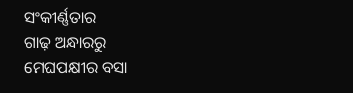ସଂକୀର୍ଣ୍ଣତାର
ଗାଢ଼ ଅନ୍ଧାରରୁ
ମେଘପକ୍ଷୀର ବସା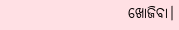ଖୋଜିବା।